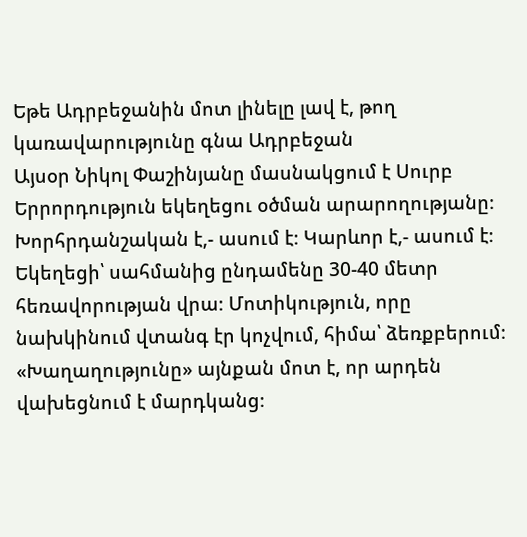Եթե Ադրբեջանին մոտ լինելը լավ է, թող կառավարությունը գնա Ադրբեջան
Այսօր Նիկոլ Փաշինյանը մասնակցում է Սուրբ Երրորդություն եկեղեցու օծման արարողությանը։ Խորհրդանշական է,- ասում է։ Կարևոր է,- ասում է։ Եկեղեցի՝ սահմանից ընդամենը 30-40 մետր հեռավորության վրա։ Մոտիկություն, որը նախկինում վտանգ էր կոչվում, հիմա՝ ձեռքբերում։ «Խաղաղությունը» այնքան մոտ է, որ արդեն վախեցնում է մարդկանց։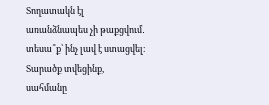Տողատակն էլ առանձնապես չի թաքցվում․ տեսա՞ք՝ ինչ լավ է ստացվել։ Տարածք տվեցինք, սահմանը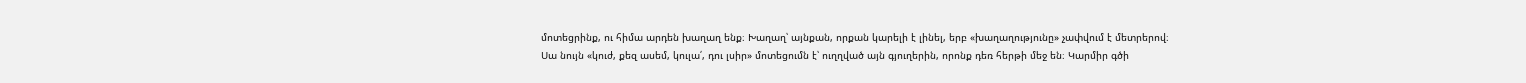մոտեցրինք, ու հիմա արդեն խաղաղ ենք։ Խաղաղ՝ այնքան, որքան կարելի է լինել, երբ «խաղաղությունը» չափվում է մետրերով։
Սա նույն «կուժ, քեզ ասեմ, կուլա՛, դու լսիր» մոտեցումն է՝ ուղղված այն գյուղերին, որոնք դեռ հերթի մեջ են։ Կարմիր գծի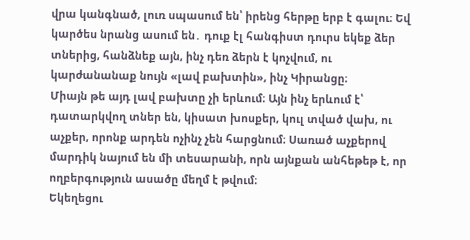վրա կանգնած, լուռ սպասում են՝ իրենց հերթը երբ է գալու։ Եվ կարծես նրանց ասում են․ դուք էլ հանգիստ դուրս եկեք ձեր տներից, հանձնեք այն, ինչ դեռ ձերն է կոչվում, ու կարժանանաք նույն «լավ բախտին», ինչ Կիրանցը։
Միայն թե այդ լավ բախտը չի երևում։ Այն ինչ երևում է՝ դատարկվող տներ են, կիսատ խոսքեր, կուլ տված վախ, ու աչքեր, որոնք արդեն ոչինչ չեն հարցնում։ Սառած աչքերով մարդիկ նայում են մի տեսարանի, որն այնքան անհեթեթ է, որ ողբերգություն ասածը մեղմ է թվում։
Եկեղեցու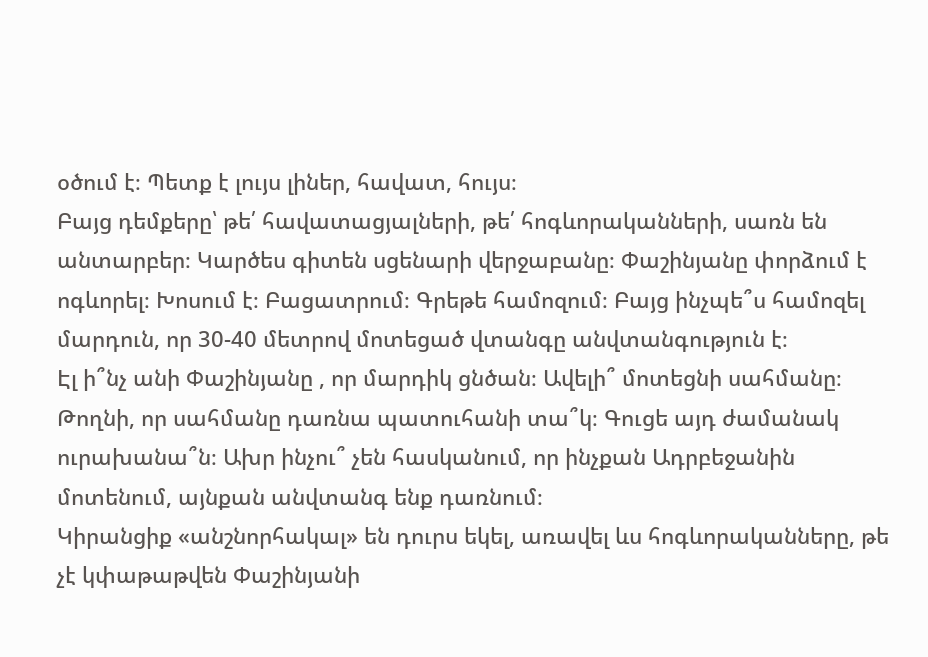օծում է։ Պետք է լույս լիներ, հավատ, հույս։
Բայց դեմքերը՝ թե՛ հավատացյալների, թե՛ հոգևորականների, սառն են անտարբեր։ Կարծես գիտեն սցենարի վերջաբանը։ Փաշինյանը փորձում է ոգևորել։ Խոսում է։ Բացատրում։ Գրեթե համոզում։ Բայց ինչպե՞ս համոզել մարդուն, որ 30-40 մետրով մոտեցած վտանգը անվտանգություն է։
Էլ ի՞նչ անի Փաշինյանը , որ մարդիկ ցնծան։ Ավելի՞ մոտեցնի սահմանը։ Թողնի, որ սահմանը դառնա պատուհանի տա՞կ։ Գուցե այդ ժամանակ ուրախանա՞ն։ Ախր ինչու՞ չեն հասկանում, որ ինչքան Ադրբեջանին մոտենում, այնքան անվտանգ ենք դառնում։
Կիրանցիք «անշնորհակալ» են դուրս եկել, առավել ևս հոգևորականները, թե չէ կփաթաթվեն Փաշինյանի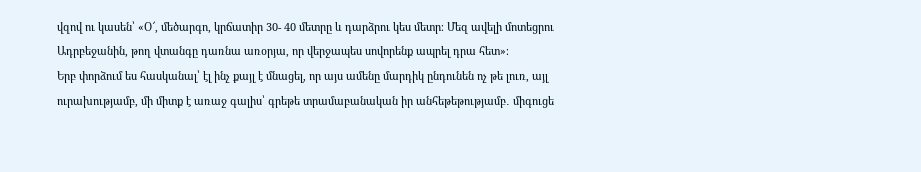վզով ու կասեն՝ «Օ՜, մեծարգո, կրճատիր 30- 40 մետրը և դարձրու կես մետր։ Մեզ ավելի մոտեցրու Ադրբեջանին, թող վտանգը դառնա առօրյա, որ վերջապես սովորենք ապրել դրա հետ»։
Երբ փորձում ես հասկանալ՝ էլ ինչ քայլ է մնացել, որ այս ամենը մարդիկ ընդունեն ոչ թե լուռ, այլ ուրախությամբ, մի միտք է առաջ գալիս՝ գրեթե տրամաբանական իր անհեթեթությամբ․ միգուցե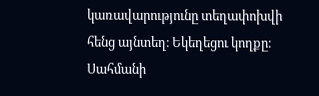կառավարությունը տեղափոխվի հենց այնտեղ։ Եկեղեցու կողքը։ Սահմանի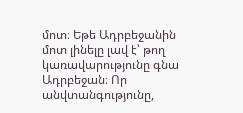մոտ։ Եթե Ադրբեջանին մոտ լինելը լավ է՝ թող կառավարությունը գնա Ադրբեջան։ Որ անվտանգությունը,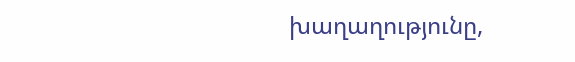խաղաղությունը,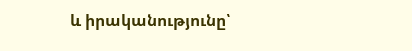և իրականությունը՝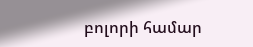բոլորի համար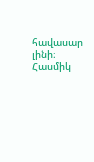հավասար լինի։
Հասմիկ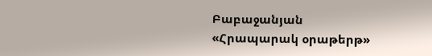Բաբաջանյան
«Հրապարակ օրաթերթ»